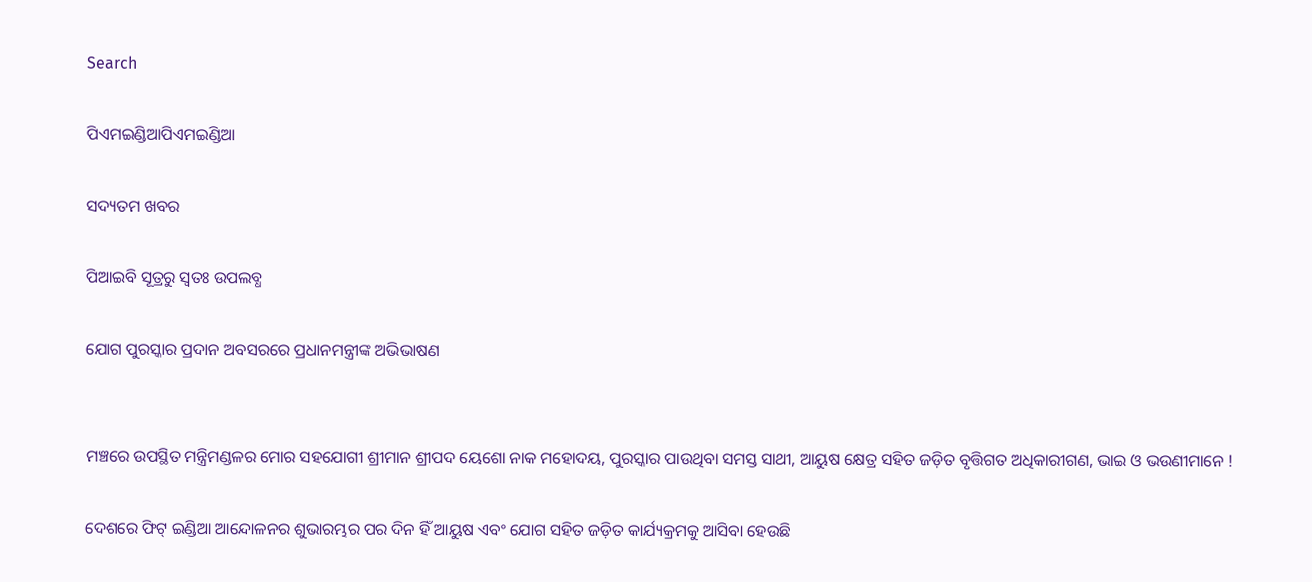Search

ପିଏମଇଣ୍ଡିଆପିଏମଇଣ୍ଡିଆ

ସଦ୍ୟତମ ଖବର

ପିଆଇବି ସୂତ୍ରରୁ ସ୍ବତଃ ଉପଲବ୍ଧ

ଯୋଗ ପୁରସ୍କାର ପ୍ରଦାନ ଅବସରରେ ପ୍ରଧାନମନ୍ତ୍ରୀଙ୍କ ଅଭିଭାଷଣ


ମଞ୍ଚରେ ଉପସ୍ଥିତ ମନ୍ତ୍ରିମଣ୍ଡଳର ମୋର ସହଯୋଗୀ ଶ୍ରୀମାନ ଶ୍ରୀପଦ ୟେଶୋ ନାକ ମହୋଦୟ, ପୁରସ୍କାର ପାଉଥିବା ସମସ୍ତ ସାଥୀ, ଆୟୁଷ କ୍ଷେତ୍ର ସହିତ ଜଡ଼ିତ ବୃତ୍ତିଗତ ଅଧିକାରୀଗଣ, ଭାଇ ଓ ଭଉଣୀମାନେ !

ଦେଶରେ ଫିଟ୍ ଇଣ୍ଡିଆ ଆନ୍ଦୋଳନର ଶୁଭାରମ୍ଭର ପର ଦିନ ହିଁ ଆୟୁଷ ଏବଂ ଯୋଗ ସହିତ ଜଡ଼ିତ କାର୍ଯ୍ୟକ୍ରମକୁ ଆସିବା ହେଉଛି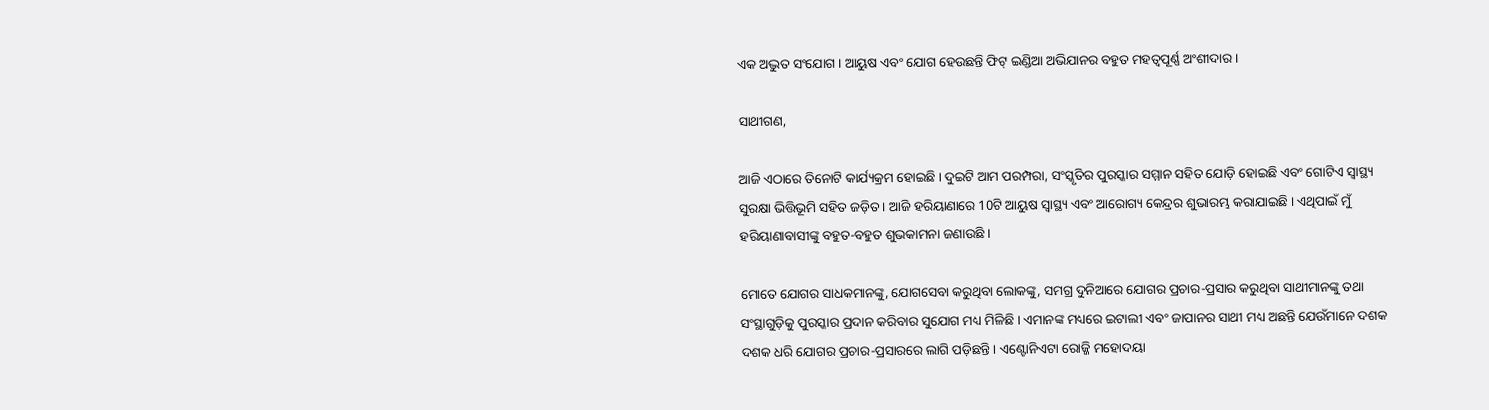ଏକ ଅଦ୍ଭୁତ ସଂଯୋଗ । ଆୟୁଷ ଏବଂ ଯୋଗ ହେଉଛନ୍ତି ଫିଟ୍ ଇଣ୍ଡିଆ ଅଭିଯାନର ବହୁତ ମହତ୍ୱପୂର୍ଣ୍ଣ ଅଂଶୀଦାର ।

ସାଥୀଗଣ,

ଆଜି ଏଠାରେ ତିନୋଟି କାର୍ଯ୍ୟକ୍ରମ ହୋଇଛି । ଦୁଇଟି ଆମ ପରମ୍ପରା, ସଂସ୍କୃତିର ପୁରସ୍କାର ସମ୍ମାନ ସହିତ ଯୋଡ଼ି ହୋଇଛି ଏବଂ ଗୋଟିଏ ସ୍ୱାସ୍ଥ୍ୟ ସୁରକ୍ଷା ଭିତ୍ତିଭୂମି ସହିତ ଜଡ଼ିତ । ଆଜି ହରିୟାଣାରେ 10ଟି ଆୟୁଷ ସ୍ୱାସ୍ଥ୍ୟ ଏବଂ ଆରୋଗ୍ୟ କେନ୍ଦ୍ରର ଶୁଭାରମ୍ଭ କରାଯାଇଛି । ଏଥିପାଇଁ ମୁଁ ହରିୟାଣାବାସୀଙ୍କୁ ବହୁତ-ବହୁତ ଶୁଭକାମନା ଜଣାଉଛି ।

ମୋତେ ଯୋଗର ସାଧକମାନଙ୍କୁ, ଯୋଗସେବା କରୁଥିବା ଲୋକଙ୍କୁ, ସମଗ୍ର ଦୁନିଆରେ ଯୋଗର ପ୍ରଚାର-ପ୍ରସାର କରୁଥିବା ସାଥୀମାନଙ୍କୁ ତଥା ସଂସ୍ଥାଗୁଡ଼ିକୁ ପୁରସ୍କାର ପ୍ରଦାନ କରିବାର ସୁଯୋଗ ମଧ୍ୟ ମିଳିଛି । ଏମାନଙ୍କ ମଧ୍ୟରେ ଇଟାଲୀ ଏବଂ ଜାପାନର ସାଥୀ ମଧ୍ୟ ଅଛନ୍ତି ଯେଉଁମାନେ ଦଶକ ଦଶକ ଧରି ଯୋଗର ପ୍ରଚାର-ପ୍ରସାରରେ ଲାଗି ପଡ଼ିଛନ୍ତି । ଏଣ୍ଟୋନିଏଟା ରୋଜ୍ଜି ମହୋଦୟା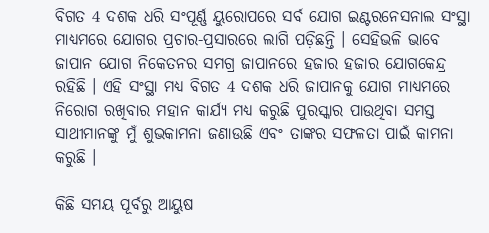ବିଗତ 4 ଦଶକ ଧରି ସଂପୂର୍ଣ୍ଣ ୟୁରୋପରେ ସର୍ବ ଯୋଗ ଇଣ୍ଟରନେସନାଲ ସଂସ୍ଥା ମାଧ୍ୟମରେ ଯୋଗର ପ୍ରଚାର-ପ୍ରସାରରେ ଲାଗି ପଡ଼ିଛନ୍ତି । ସେହିଭଳି ଭାବେ ଜାପାନ ଯୋଗ ନିକେତନର ସମଗ୍ର ଜାପାନରେ ହଜାର ହଜାର ଯୋଗକେନ୍ଦ୍ର ରହିଛି । ଏହି ସଂସ୍ଥା ମଧ୍ୟ ବିଗତ 4 ଦଶକ ଧରି ଜାପାନକୁ ଯୋଗ ମାଧ୍ୟମରେ ନିରୋଗ ରଖିବାର ମହାନ କାର୍ଯ୍ୟ ମଧ୍ୟ କରୁଛି ପୁରସ୍କାର ପାଉଥିବା ସମସ୍ତ ସାଥୀମାନଙ୍କୁ ମୁଁ ଶୁଭକାମନା ଜଣାଉଛି ଏବଂ ତାଙ୍କର ସଫଳତା ପାଇଁ କାମନା କରୁଛି ।

କିଛି ସମୟ ପୂର୍ବରୁ ଆୟୁଷ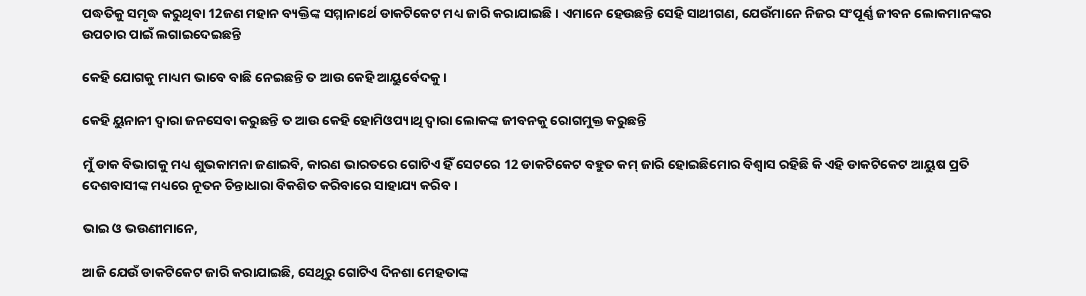ପଦ୍ଧତିକୁ ସମୃଦ୍ଧ କରୁଥିବା 12ଜଣ ମହାନ ବ୍ୟକ୍ତିଙ୍କ ସମ୍ମାନାର୍ଥେ ଡାକଟିକେଟ ମଧ୍ୟ ଜାରି କରାଯାଇଛି । ଏମାନେ ହେଉଛନ୍ତି ସେହି ସାଥୀଗଣ, ଯେଉଁମାନେ ନିଜର ସଂପୂର୍ଣ୍ଣ ଜୀବନ ଲୋକମାନଙ୍କର ଉପଚାର ପାଇଁ ଲଗାଇଦେଇଛନ୍ତି

କେହି ଯୋଗକୁ ମାଧ୍ୟମ ଭାବେ ବାଛି ନେଇଛନ୍ତି ତ ଆଉ କେହି ଆୟୁର୍ବେଦକୁ ।

କେହି ୟୁନାନୀ ଦ୍ୱାରା ଜନସେବା କରୁଛନ୍ତି ତ ଆଉ କେହି ହୋମିଓପ୍ୟାଥି ଦ୍ୱାରା ଲୋକଙ୍କ ଜୀବନକୁ ରୋଗମୁକ୍ତ କରୁଛନ୍ତି

ମୁଁ ଡାକ ବିଭାଗକୁ ମଧ୍ୟ ଶୁଭକାମନା ଜଣାଇବି, କାରଣ ଭାରତରେ ଗୋଟିଏ ହିଁ ସେଟରେ 12 ଡାକଟିକେଟ ବହୁତ କମ୍ ଜାରି ହୋଇଛିମୋର ବିଶ୍ୱାସ ରହିଛି କି ଏହି ଡାକଟିକେଟ ଆୟୁଷ ପ୍ରତି ଦେଶବାସୀଙ୍କ ମଧ୍ୟରେ ନୂତନ ଚିନ୍ତାଧାରା ବିକଶିତ କରିବାରେ ସାହାଯ୍ୟ କରିବ ।

ଭାଇ ଓ ଭଉଣୀମାନେ,

ଆଜି ଯେଉଁ ଡାକଟିକେଟ ଜାରି କରାଯାଇଛି, ସେଥିରୁ ଗୋଟିଏ ଦିନଶା ମେହତାଙ୍କ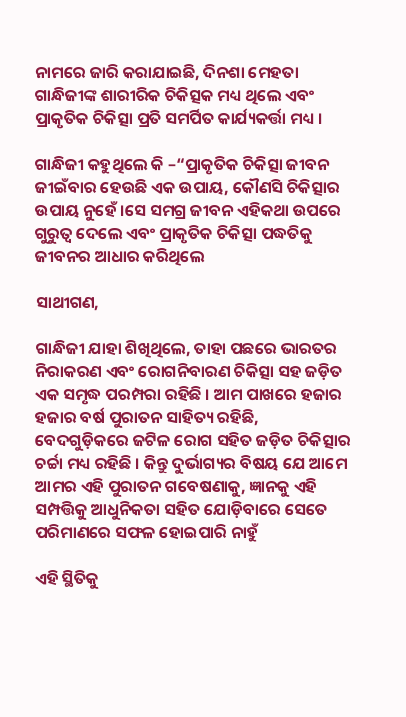ନାମରେ ଜାରି କରାଯାଇଛି, ଦିନଶା ମେହତା ଗାନ୍ଧିଜୀଙ୍କ ଶାରୀରିକ ଚିକିତ୍ସକ ମଧ୍ୟ ଥିଲେ ଏବଂ ପ୍ରାକୃତିକ ଚିକିତ୍ସା ପ୍ରତି ସମର୍ପିତ କାର୍ଯ୍ୟକର୍ତ୍ତା ମଧ୍ୟ ।

ଗାନ୍ଧିଜୀ କହୁଥିଲେ କି –“ପ୍ରାକୃତିକ ଚିକିତ୍ସା ଜୀବନ ଜୀଇଁବାର ହେଉଛି ଏକ ଉପାୟ, କୌଣସି ଚିକିତ୍ସାର ଉପାୟ ନୁହେଁ ।ସେ ସମଗ୍ର ଜୀବନ ଏହିକଥା ଉପରେ ଗୁରୁତ୍ୱ ଦେଲେ ଏବଂ ପ୍ରାକୃତିକ ଚିକିତ୍ସା ପଦ୍ଧତିକୁ ଜୀବନର ଆଧାର କରିଥିଲେ

ସାଥୀଗଣ,

ଗାନ୍ଧିଜୀ ଯାହା ଶିଖିଥିଲେ, ତାହା ପଛରେ ଭାରତର ନିରାକରଣ ଏବଂ ରୋଗନିବାରଣ ଚିକିତ୍ସା ସହ ଜଡ଼ିତ ଏକ ସମୃଦ୍ଧ ପରମ୍ପରା ରହିଛି । ଆମ ପାଖରେ ହଜାର ହଜାର ବର୍ଷ ପୁରାତନ ସାହିତ୍ୟ ରହିଛି, ବେଦଗୁଡ଼ିକରେ ଜଟିଳ ରୋଗ ସହିତ ଜଡ଼ିତ ଚିକିତ୍ସାର ଚର୍ଚ୍ଚା ମଧ୍ୟ ରହିଛି । କିନ୍ତୁ ଦୁର୍ଭାଗ୍ୟର ବିଷୟ ଯେ ଆମେ ଆମର ଏହି ପୁରାତନ ଗବେଷଣାକୁ, ଜ୍ଞାନକୁ ଏହି ସମ୍ପତ୍ତିକୁ ଆଧୁନିକତା ସହିତ ଯୋଡ଼ିବାରେ ସେତେ ପରିମାଣରେ ସଫଳ ହୋଇପାରି ନାହୁଁ

ଏହି ସ୍ଥିତିକୁ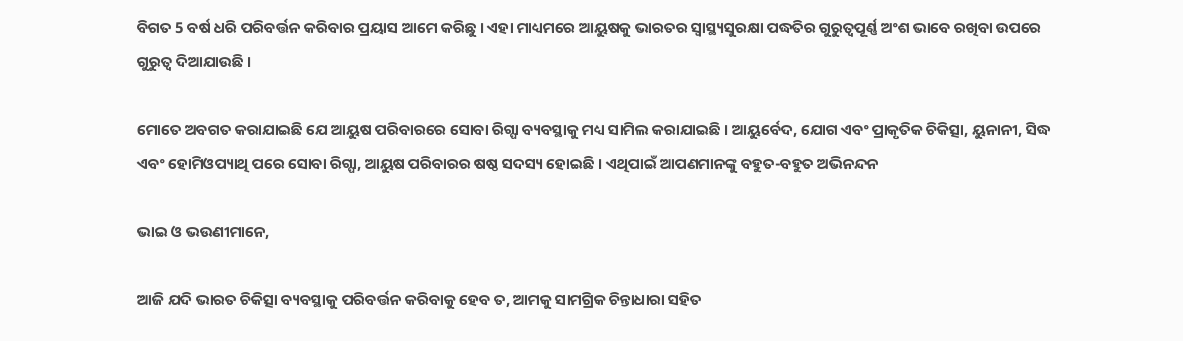ବିଗତ 5 ବର୍ଷ ଧରି ପରିବର୍ତ୍ତନ କରିବାର ପ୍ରୟାସ ଆମେ କରିଛୁ । ଏହା ମାଧ୍ୟମରେ ଆୟୁଷକୁ ଭାରତର ସ୍ୱାସ୍ଥ୍ୟସୁରକ୍ଷା ପଦ୍ଧତିର ଗୁରୁତ୍ୱପୂର୍ଣ୍ଣ ଅଂଶ ଭାବେ ରଖିବା ଉପରେ ଗୁରୁତ୍ୱ ଦିଆଯାଉଛି ।

ମୋତେ ଅବଗତ କରାଯାଇଛି ଯେ ଆୟୁଷ ପରିବାରରେ ସୋବା ରିଗ୍ପା ବ୍ୟବସ୍ଥାକୁ ମଧ୍ୟ ସାମିଲ କରାଯାଇଛି । ଆୟୁର୍ବେଦ, ଯୋଗ ଏବଂ ପ୍ରାକୃତିକ ଚିକିତ୍ସା, ୟୁନାନୀ, ସିଦ୍ଧ ଏବଂ ହୋମିଓପ୍ୟାଥି ପରେ ସୋବା ରିଗ୍ପା, ଆୟୁଷ ପରିବାରର ଷଷ୍ଠ ସଦସ୍ୟ ହୋଇଛି । ଏଥିପାଇଁ ଆପଣମାନଙ୍କୁ ବହୁତ-ବହୁତ ଅଭିନନ୍ଦନ

ଭାଇ ଓ ଭଉଣୀମାନେ,

ଆଜି ଯଦି ଭାରତ ଚିକିତ୍ସା ବ୍ୟବସ୍ଥାକୁ ପରିବର୍ତ୍ତନ କରିବାକୁ ହେବ ତ, ଆମକୁ ସାମଗ୍ରିକ ଚିନ୍ତାଧାରା ସହିତ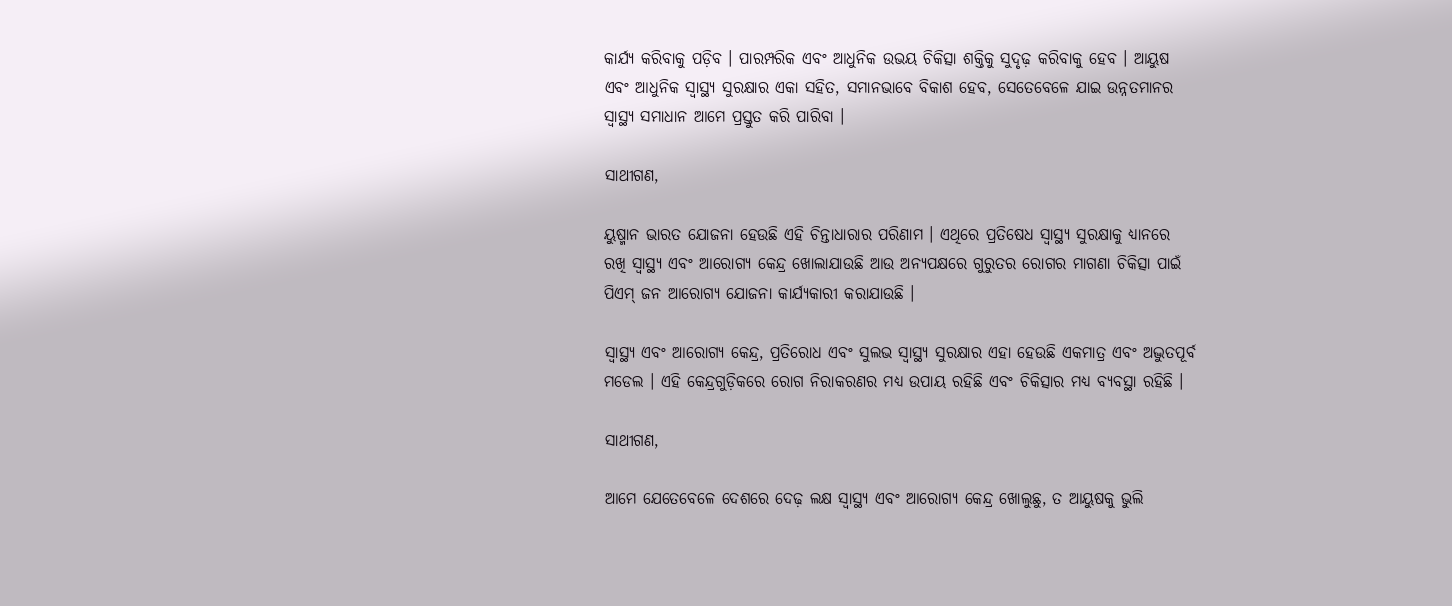କାର୍ଯ୍ୟ କରିବାକୁ ପଡ଼ିବ । ପାରମ୍ପରିକ ଏବଂ ଆଧୁନିକ ଉଭୟ ଚିକିତ୍ସା ଶକ୍ତିକୁ ସୁଦୃଢ଼ କରିବାକୁ ହେବ । ଆୟୁଷ ଏବଂ ଆଧୁନିକ ସ୍ୱାସ୍ଥ୍ୟ ସୁରକ୍ଷାର ଏକା ସହିତ, ସମାନଭାବେ ବିକାଶ ହେବ, ସେତେବେଳେ ଯାଇ ଉନ୍ନତମାନର ସ୍ୱାସ୍ଥ୍ୟ ସମାଧାନ ଆମେ ପ୍ରସ୍ତୁତ କରି ପାରିବା ।

ସାଥୀଗଣ,

ୟୁଷ୍ମାନ ଭାରତ ଯୋଜନା ହେଉଛି ଏହି ଚିନ୍ତାଧାରାର ପରିଣାମ । ଏଥିରେ ପ୍ରତିଷେଧ ସ୍ୱାସ୍ଥ୍ୟ ସୁରକ୍ଷାକୁ ଧ୍ୟାନରେ ରଖି ସ୍ୱାସ୍ଥ୍ୟ ଏବଂ ଆରୋଗ୍ୟ କେନ୍ଦ୍ର ଖୋଲାଯାଉଛି ଆଉ ଅନ୍ୟପକ୍ଷରେ ଗୁରୁତର ରୋଗର ମାଗଣା ଚିକିତ୍ସା ପାଇଁ ପିଏମ୍ ଜନ ଆରୋଗ୍ୟ ଯୋଜନା କାର୍ଯ୍ୟକାରୀ କରାଯାଉଛି ।

ସ୍ୱାସ୍ଥ୍ୟ ଏବଂ ଆରୋଗ୍ୟ କେନ୍ଦ୍ର, ପ୍ରତିରୋଧ ଏବଂ ସୁଲଭ ସ୍ୱାସ୍ଥ୍ୟ ସୁରକ୍ଷାର ଏହା ହେଉଛି ଏକମାତ୍ର ଏବଂ ଅଦ୍ଭୁତପୂର୍ବ ମଡେଲ । ଏହି କେନ୍ଦ୍ରଗୁଡ଼ିକରେ ରୋଗ ନିରାକରଣର ମଧ୍ୟ ଉପାୟ ରହିଛି ଏବଂ ଚିକିତ୍ସାର ମଧ୍ୟ ବ୍ୟବସ୍ଥା ରହିଛି ।

ସାଥୀଗଣ,

ଆମେ ଯେତେବେଳେ ଦେଶରେ ଦେଢ଼ ଲକ୍ଷ ସ୍ୱାସ୍ଥ୍ୟ ଏବଂ ଆରୋଗ୍ୟ କେନ୍ଦ୍ର ଖୋଲୁଛୁ, ତ ଆୟୁଷକୁ ଭୁଲି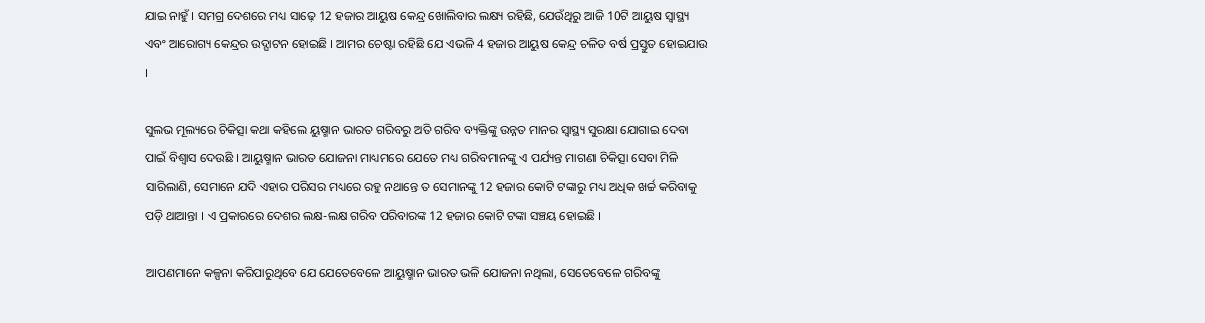ଯାଇ ନାହୁଁ । ସମଗ୍ର ଦେଶରେ ମଧ୍ୟ ସାଢ଼େ 12 ହଜାର ଆୟୁଷ କେନ୍ଦ୍ର ଖୋଲିବାର ଲକ୍ଷ୍ୟ ରହିଛି, ଯେଉଁଥିରୁ ଆଜି 10ଟି ଆୟୁଷ ସ୍ୱାସ୍ଥ୍ୟ ଏବଂ ଆରୋଗ୍ୟ କେନ୍ଦ୍ରର ଉଦ୍ଘାଟନ ହୋଇଛି । ଆମର ଚେଷ୍ଟା ରହିଛି ଯେ ଏଭଳି 4 ହଜାର ଆୟୁଷ କେନ୍ଦ୍ର ଚଳିତ ବର୍ଷ ପ୍ରସ୍ତୁତ ହୋଇଯାଉ ।

ସୁଲଭ ମୂଲ୍ୟରେ ଚିକିତ୍ସା କଥା କହିଲେ ୟୁଷ୍ମାନ ଭାରତ ଗରିବରୁ ଅତି ଗରିବ ବ୍ୟକ୍ତିଙ୍କୁ ଉନ୍ନତ ମାନର ସ୍ୱାସ୍ଥ୍ୟ ସୁରକ୍ଷା ଯୋଗାଇ ଦେବା ପାଇଁ ବିଶ୍ୱାସ ଦେଉଛି । ଆୟୁଷ୍ମାନ ଭାରତ ଯୋଜନା ମାଧ୍ୟମରେ ଯେତେ ମଧ୍ୟ ଗରିବମାନଙ୍କୁ ଏ ପର୍ଯ୍ୟନ୍ତ ମାଗଣା ଚିକିତ୍ସା ସେବା ମିଳି ସାରିଲାଣି, ସେମାନେ ଯଦି ଏହାର ପରିସର ମଧ୍ୟରେ ରହୁ ନଥାନ୍ତେ ତ ସେମାନଙ୍କୁ 12 ହଜାର କୋଟି ଟଙ୍କାରୁ ମଧ୍ୟ ଅଧିକ ଖର୍ଚ୍ଚ କରିବାକୁ ପଡ଼ି ଥାଆନ୍ତା । ଏ ପ୍ରକାରରେ ଦେଶର ଲକ୍ଷ-ଲକ୍ଷ ଗରିବ ପରିବାରଙ୍କ 12 ହଜାର କୋଟି ଟଙ୍କା ସଞ୍ଚୟ ହୋଇଛି ।

ଆପଣମାନେ କଳ୍ପନା କରିପାରୁଥିବେ ଯେ ଯେତେବେଳେ ଆୟୁଷ୍ମାନ ଭାରତ ଭଳି ଯୋଜନା ନଥିଲା, ସେତେବେଳେ ଗରିବଙ୍କୁ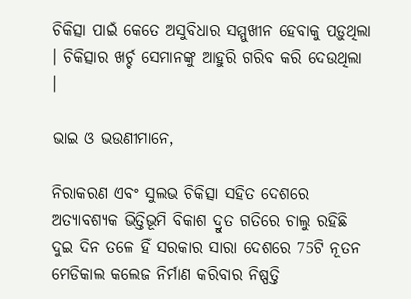ଚିକିତ୍ସା ପାଇଁ କେତେ ଅସୁବିଧାର ସମ୍ମୁଖୀନ ହେବାକୁ ପଡ଼ୁଥିଲା । ଚିକିତ୍ସାର ଖର୍ଚ୍ଚ ସେମାନଙ୍କୁ ଆହୁରି ଗରିବ କରି ଦେଉଥିଲା ।

ଭାଇ ଓ ଭଉଣୀମାନେ,

ନିରାକରଣ ଏବଂ ସୁଲଭ ଚିକିତ୍ସା ସହିତ ଦେଶରେ ଅତ୍ୟାବଶ୍ୟକ ଭିତ୍ତିଭୂମି ବିକାଶ ଦ୍ରୁତ ଗତିରେ ଚାଲୁ ରହିଛି ଦୁଇ ଦିନ ତଳେ ହିଁ ସରକାର ସାରା ଦେଶରେ 75ଟି ନୂତନ ମେଡିକାଲ କଲେଜ ନିର୍ମାଣ କରିବାର ନିଷ୍ପତ୍ତି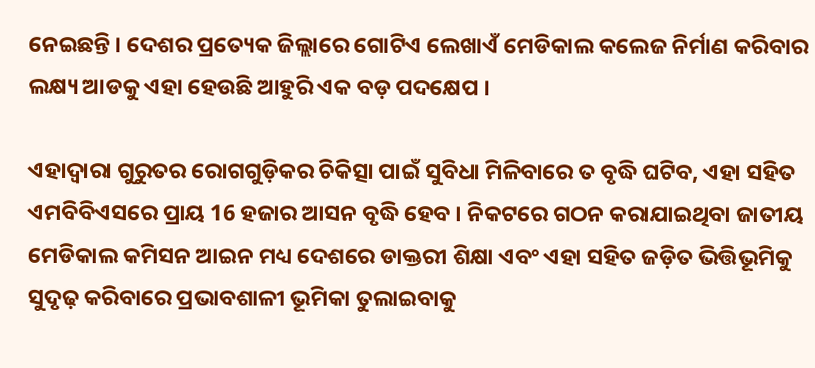ନେଇଛନ୍ତି । ଦେଶର ପ୍ରତ୍ୟେକ ଜିଲ୍ଲାରେ ଗୋଟିଏ ଲେଖାଏଁ ମେଡିକାଲ କଲେଜ ନିର୍ମାଣ କରିବାର ଲକ୍ଷ୍ୟ ଆଡକୁ ଏହା ହେଉଛି ଆହୁରି ଏକ ବଡ଼ ପଦକ୍ଷେପ ।

ଏହାଦ୍ୱାରା ଗୁରୁତର ରୋଗଗୁଡ଼ିକର ଚିକିତ୍ସା ପାଇଁ ସୁବିଧା ମିଳିବାରେ ତ ବୃଦ୍ଧି ଘଟିବ, ଏହା ସହିତ ଏମବିବିଏସରେ ପ୍ରାୟ 16 ହଜାର ଆସନ ବୃଦ୍ଧି ହେବ । ନିକଟରେ ଗଠନ କରାଯାଇଥିବା ଜାତୀୟ ମେଡିକାଲ କମିସନ ଆଇନ ମଧ୍ୟ ଦେଶରେ ଡାକ୍ତରୀ ଶିକ୍ଷା ଏବଂ ଏହା ସହିତ ଜଡ଼ିତ ଭିତ୍ତିଭୂମିକୁ ସୁଦୃଢ଼ କରିବାରେ ପ୍ରଭାବଶାଳୀ ଭୂମିକା ତୁଲାଇବାକୁ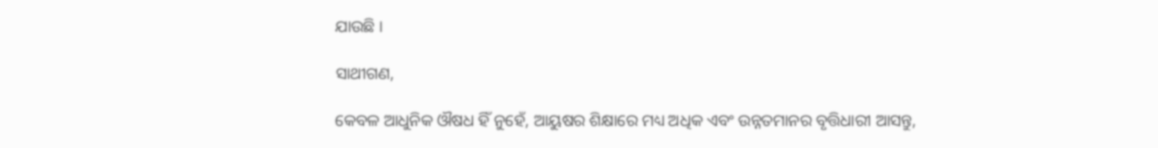ଯାଉଛି ।

ସାଥୀଗଣ,

କେବଳ ଆଧୁନିକ ଔଷଧ ହିଁ ନୁହେଁ, ଆୟୁଷର ଶିକ୍ଷାରେ ମଧ୍ୟ ଅଧିକ ଏବଂ ଉନ୍ନତମାନର ବୃତ୍ତିଧାରୀ ଆସନ୍ତୁ,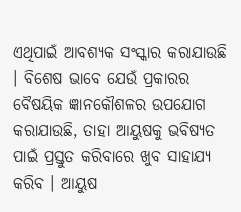ଏଥିପାଇଁ ଆବଶ୍ୟକ ସଂସ୍କାର କରାଯାଉଛି । ବିଶେଷ ଭାବେ ଯେଉଁ ପ୍ରକାରର ବୈଷୟିକ ଜ୍ଞାନକୌଶଳର ଉପଯୋଗ କରାଯାଉଛି, ତାହା ଆୟୁଷକୁ ଭବିଷ୍ୟତ ପାଇଁ ପ୍ରସ୍ତୁତ କରିବାରେ ଖୁବ ସାହାଯ୍ୟ କରିବ । ଆୟୁଷ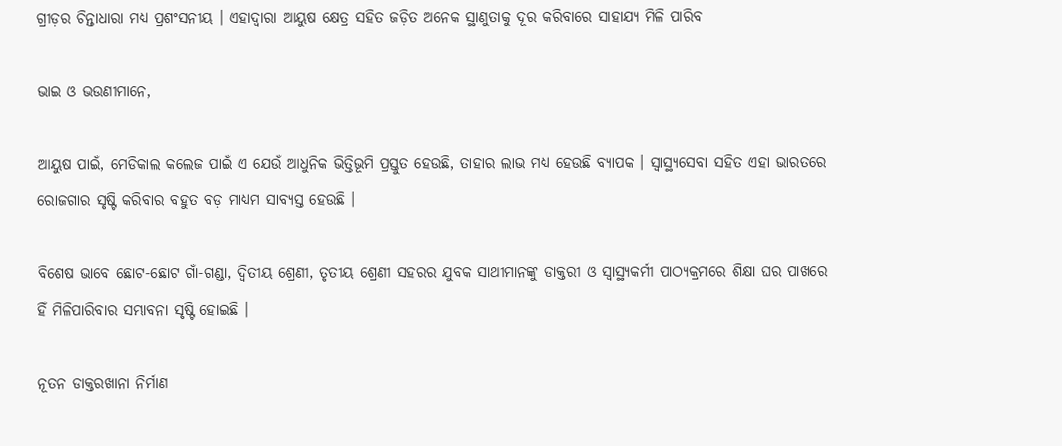ଗ୍ରୀଡ଼ର ଚିନ୍ତାଧାରା ମଧ୍ୟ ପ୍ରଶଂସନୀୟ । ଏହାଦ୍ୱାରା ଆୟୁଷ କ୍ଷେତ୍ର ସହିତ ଜଡ଼ିତ ଅନେକ ସ୍ଥାଣୁତାକୁ ଦୂର କରିବାରେ ସାହାଯ୍ୟ ମିଳି ପାରିବ

ଭାଇ ଓ ଭଉଣୀମାନେ,

ଆୟୁଷ ପାଇଁ, ମେଡିକାଲ କଲେଜ ପାଇଁ ଏ ଯେଉଁ ଆଧୁନିକ ଭିତ୍ତିଭୂମି ପ୍ରସ୍ତୁତ ହେଉଛି, ତାହାର ଲାଭ ମଧ୍ୟ ହେଉଛି ବ୍ୟାପକ । ସ୍ୱାସ୍ଥ୍ୟସେବା ସହିତ ଏହା ଭାରତରେ ରୋଜଗାର ସୃଷ୍ଟି କରିବାର ବହୁତ ବଡ଼ ମାଧ୍ୟମ ସାବ୍ୟସ୍ତ ହେଉଛି ।

ବିଶେଷ ଭାବେ ଛୋଟ-ଛୋଟ ଗାଁ-ଗଣ୍ଡା, ଦ୍ୱିତୀୟ ଶ୍ରେଣୀ, ତୃତୀୟ ଶ୍ରେଣୀ ସହରର ଯୁବକ ସାଥୀମାନଙ୍କୁ ଡାକ୍ତରୀ ଓ ସ୍ୱାସ୍ଥ୍ୟକର୍ମୀ ପାଠ୍ୟକ୍ରମରେ ଶିକ୍ଷା ଘର ପାଖରେ ହିଁ ମିଳିପାରିବାର ସମ୍ଭାବନା ସୃଷ୍ଟି ହୋଇଛି ।

ନୂତନ ଡାକ୍ତରଖାନା ନିର୍ମାଣ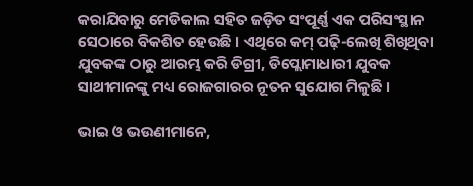କରାଯିବାରୁ ମେଡିକାଲ ସହିତ ଜଡ଼ିତ ସଂପୂର୍ଣ୍ଣ ଏକ ପରିସଂସ୍ଥାନ ସେଠାରେ ବିକଶିତ ହେଉଛି । ଏଥିରେ କମ୍ ପଢ଼ି-ଲେଖି ଶିଖିଥିବା ଯୁବକଙ୍କ ଠାରୁ ଆରମ୍ଭ କରି ଡିଗ୍ରୀ, ଡିପ୍ଲୋମାଧାରୀ ଯୁବକ ସାଥୀମାନଙ୍କୁ ମଧ୍ୟ ରୋଜଗାରର ନୂତନ ସୁଯୋଗ ମିଳୁଛି ।

ଭାଇ ଓ ଭଉଣୀମାନେ,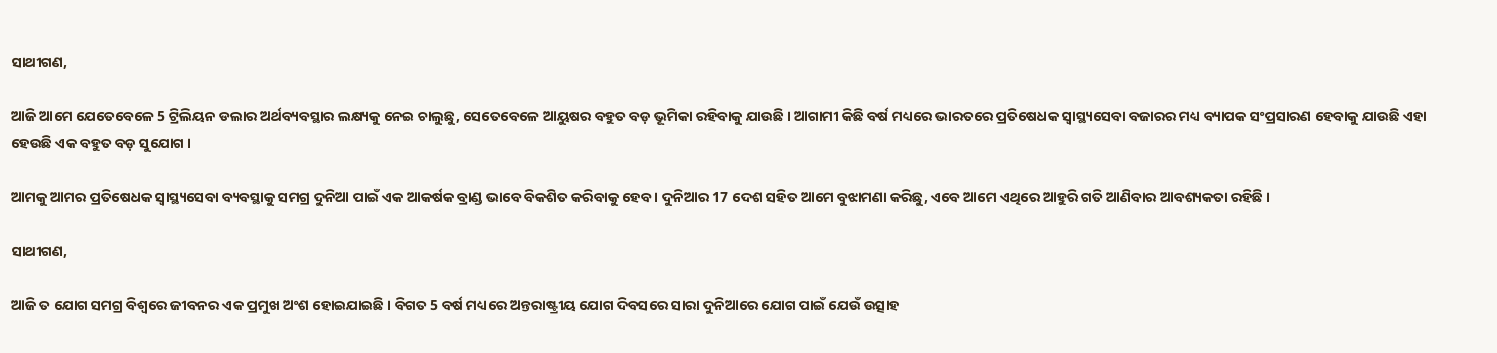ସାଥୀଗଣ,

ଆଜି ଆମେ ଯେତେବେଳେ 5 ଟ୍ରିଲିୟନ ଡଲାର ଅର୍ଥବ୍ୟବସ୍ଥାର ଲକ୍ଷ୍ୟକୁ ନେଇ ଚାଲୁଛୁ, ସେତେବେଳେ ଆୟୁଷର ବହୁତ ବଡ଼ ଭୂମିକା ରହିବାକୁ ଯାଉଛି । ଆଗାମୀ କିଛି ବର୍ଷ ମଧ୍ୟରେ ଭାରତରେ ପ୍ରତିଷେଧକ ସ୍ୱାସ୍ଥ୍ୟସେବା ବଜାରର ମଧ୍ୟ ବ୍ୟାପକ ସଂପ୍ରସାରଣ ହେବାକୁ ଯାଉଛି ଏହା ହେଉଛି ଏକ ବହୁତ ବଡ଼ ସୁଯୋଗ ।

ଆମକୁ ଆମର ପ୍ରତିଷେଧକ ସ୍ୱାସ୍ଥ୍ୟସେବା ବ୍ୟବସ୍ଥାକୁ ସମଗ୍ର ଦୁନିଆ ପାଇଁ ଏକ ଆକର୍ଷକ ବ୍ରାଣ୍ଡ ଭାବେ ବିକଶିତ କରିବାକୁ ହେବ । ଦୁନିଆର 17 ଦେଶ ସହିତ ଆମେ ବୁଝାମଣା କରିଛୁ, ଏବେ ଆମେ ଏଥିରେ ଆହୁରି ଗତି ଆଣିବାର ଆବଶ୍ୟକତା ରହିଛି ।

ସାଥୀଗଣ,

ଆଜି ତ ଯୋଗ ସମଗ୍ର ବିଶ୍ୱରେ ଜୀବନର ଏକ ପ୍ରମୁଖ ଅଂଶ ହୋଇଯାଇଛି । ବିଗତ 5 ବର୍ଷ ମଧ୍ୟରେ ଅନ୍ତରାଷ୍ଟ୍ରୀୟ ଯୋଗ ଦିବସରେ ସାରା ଦୁନିଆରେ ଯୋଗ ପାଇଁ ଯେଉଁ ଉତ୍ସାହ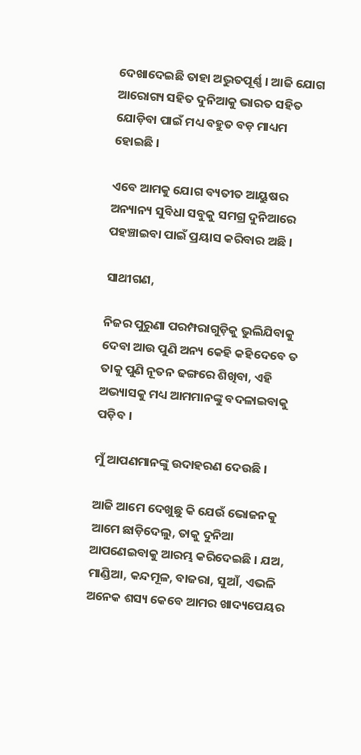ଦେଖାଦେଇଛି ତାହା ଅଦ୍ଭୁତପୂର୍ଣ୍ଣ । ଆଜି ଯୋଗ ଆରୋଗ୍ୟ ସହିତ ଦୁନିଆକୁ ଭାରତ ସହିତ ଯୋଡ଼ିବା ପାଇଁ ମଧ୍ୟ ବହୁତ ବଡ଼ ମାଧ୍ୟମ ହୋଇଛି ।

ଏବେ ଆମକୁ ଯୋଗ ବ୍ୟତୀତ ଆୟୁଷର ଅନ୍ୟାନ୍ୟ ସୁବିଧା ସବୁକୁ ସମଗ୍ର ଦୁନିଆରେ ପହଞ୍ଚାଇବା ପାଇଁ ପ୍ରୟାସ କରିବାର ଅଛି ।

ସାଥୀଗଣ,

ନିଜର ପୁରୁଣା ପରମ୍ପରାଗୁଡ଼ିକୁ ଭୁଲିଯିବାକୁ ଦେବା ଆଉ ପୁଣି ଅନ୍ୟ କେହି କହିଦେବେ ତ ତାକୁ ପୁଣି ନୂତନ ଢଙ୍ଗରେ ଶିଖିବା, ଏହି ଅଭ୍ୟାସକୁ ମଧ୍ୟ ଆମମାନଙ୍କୁ ବଦଳାଇବାକୁ ପଡ଼ିବ ।

ମୁଁ ଆପଣମାନଙ୍କୁ ଉଦାହରଣ ଦେଉଛି ।

ଆଜି ଆମେ ଦେଖୁଛୁ କି ଯେଉଁ ଭୋଜନକୁ ଆମେ ଛାଡ଼ିଦେଲୁ, ତାକୁ ଦୁନିଆ ଆପଣେଇବାକୁ ଆରମ୍ଭ କରିଦେଇଛି । ଯଅ, ମାଣ୍ଡିଆ, କନ୍ଦମୂଳ, ବାଜରା, ସୁଆଁ, ଏଭଳି ଅନେକ ଶସ୍ୟ କେବେ ଆମର ଖାଦ୍ୟପେୟର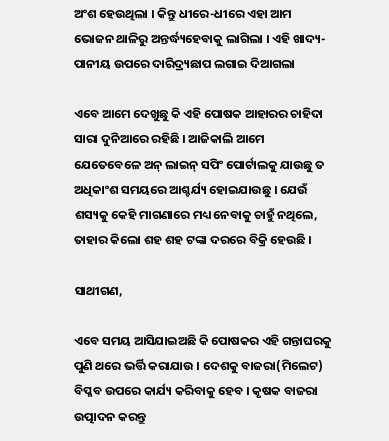ଅଂଶ ହେଉଥିଲା । କିନ୍ତୁ ଧୀରେ-ଧୀରେ ଏହା ଆମ ଭୋଜନ ଥାଳିରୁ ଅନ୍ତର୍ଦ୍ଧ୍ୟହେବାକୁ ଲାଗିଲା । ଏହି ଖାଦ୍ୟ-ପାନୀୟ ଉପରେ ଦାରିଦ୍ର୍ୟଛାପ ଲଗାଇ ଦିଆଗଲା

ଏବେ ଆମେ ଦେଖୁଛୁ କି ଏହି ପୋଷକ ଆହାରର ଚାହିଦା ସାରା ଦୁନିଆରେ ରହିଛି । ଆଜିକାଲି ଆମେ ଯେତେବେଳେ ଅନ୍ ଲାଇନ୍ ସପିଂ ପୋର୍ଟାଲକୁ ଯାଉଛୁ ତ ଅଧିକାଂଶ ସମୟରେ ଆଶ୍ଚର୍ଯ୍ୟ ହୋଇଯାଉଛୁ । ଯେଉଁ ଶସ୍ୟକୁ କେହି ମାଗଣାରେ ମଧ୍ୟ ନେବାକୁ ଚାହୁଁ ନଥିଲେ, ତାହାର କିଲୋ ଶହ ଶହ ଟଙ୍କା ଦରରେ ବିକ୍ରି ହେଉଛି ।

ସାଥୀଗଣ,

ଏବେ ସମୟ ଆସିଯାଇଅଛି କି ପୋଷକର ଏହି ଗନ୍ତାଘରକୁ ପୁଣି ଥରେ ଭର୍ତ୍ତି କରାଯାଉ । ଦେଶକୁ ବାଜରା(ମିଲେଟ) ବିପ୍ଳବ ଉପରେ କାର୍ଯ୍ୟ କରିବାକୁ ହେବ । କୃଷକ ବାଜରା ଉତ୍ପାଦନ କରନ୍ତୁ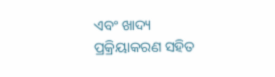ଏବଂ ଖାଦ୍ୟ ପ୍ରକ୍ରିୟାକରଣ ସହିତ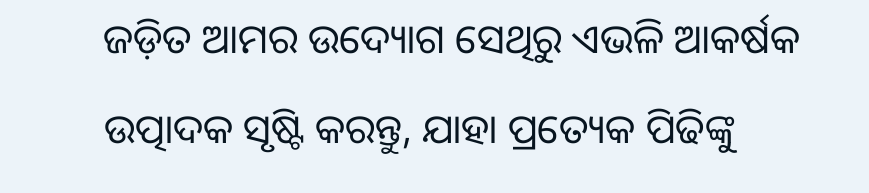ଜଡ଼ିତ ଆମର ଉଦ୍ୟୋଗ ସେଥିରୁ ଏଭଳି ଆକର୍ଷକ ଉତ୍ପାଦକ ସୃଷ୍ଟି କରନ୍ତୁ, ଯାହା ପ୍ରତ୍ୟେକ ପିଢିଙ୍କୁ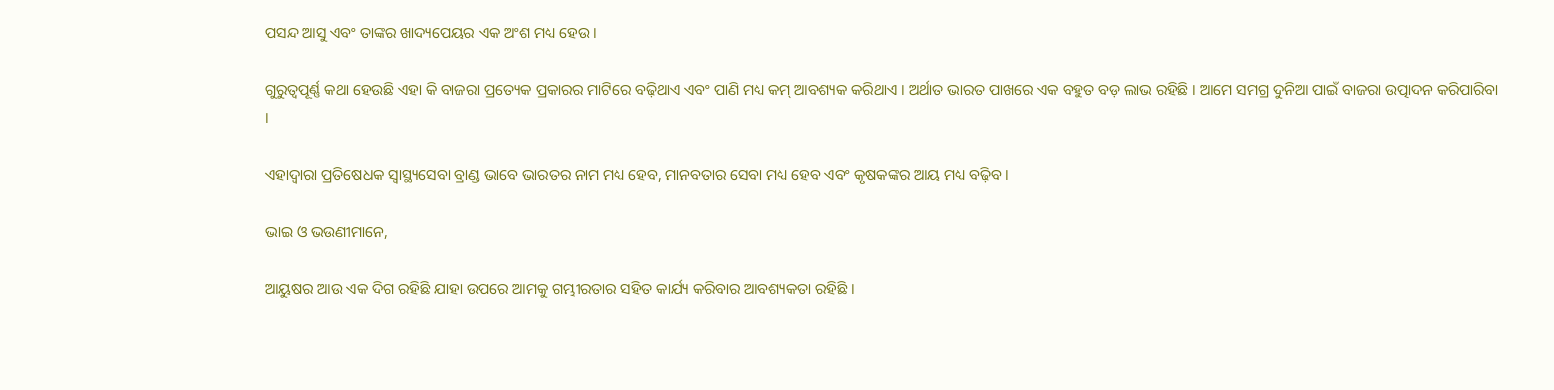ପସନ୍ଦ ଆସୁ ଏବଂ ତାଙ୍କର ଖାଦ୍ୟପେୟର ଏକ ଅଂଶ ମଧ୍ୟ ହେଉ ।

ଗୁରୁତ୍ୱପୂର୍ଣ୍ଣ କଥା ହେଉଛି ଏହା କି ବାଜରା ପ୍ରତ୍ୟେକ ପ୍ରକାରର ମାଟିରେ ବଢ଼ିଥାଏ ଏବଂ ପାଣି ମଧ୍ୟ କମ୍ ଆବଶ୍ୟକ କରିଥାଏ । ଅର୍ଥାତ ଭାରତ ପାଖରେ ଏକ ବହୁତ ବଡ଼ ଲାଭ ରହିଛି । ଆମେ ସମଗ୍ର ଦୁନିଆ ପାଇଁ ବାଜରା ଉତ୍ପାଦନ କରିପାରିବା ।

ଏହାଦ୍ଵାରା ପ୍ରତିଷେଧକ ସ୍ୱାସ୍ଥ୍ୟସେବା ବ୍ରାଣ୍ଡ ଭାବେ ଭାରତର ନାମ ମଧ୍ୟ ହେବ, ମାନବତାର ସେବା ମଧ୍ୟ ହେବ ଏବଂ କୃଷକଙ୍କର ଆୟ ମଧ୍ୟ ବଢ଼ିବ ।

ଭାଇ ଓ ଭଉଣୀମାନେ,

ଆୟୁଷର ଆଉ ଏକ ଦିଗ ରହିଛି ଯାହା ଉପରେ ଆମକୁ ଗମ୍ଭୀରତାର ସହିତ କାର୍ଯ୍ୟ କରିବାର ଆବଶ୍ୟକତା ରହିଛି ।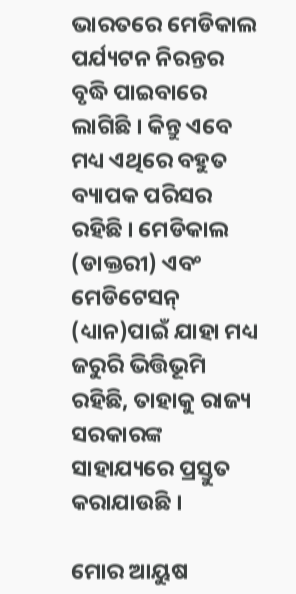ଭାରତରେ ମେଡିକାଲ ପର୍ଯ୍ୟଟନ ନିରନ୍ତର ବୃଦ୍ଧି ପାଇବାରେ ଲାଗିଛି । କିନ୍ତୁ ଏବେ ମଧ୍ୟ ଏଥିରେ ବହୁତ ବ୍ୟାପକ ପରିସର ରହିଛି । ମେଡିକାଲ (ଡାକ୍ତରୀ) ଏବଂ ମେଡିଟେସନ୍ (ଧ୍ୟାନ)ପାଇଁ ଯାହା ମଧ୍ୟ ଜରୁରି ଭିତ୍ତିଭୂମି ରହିଛି, ତାହାକୁ ରାଜ୍ୟ ସରକାରଙ୍କ ସାହାଯ୍ୟରେ ପ୍ରସ୍ତୁତ କରାଯାଉଛି ।

ମୋର ଆୟୁଷ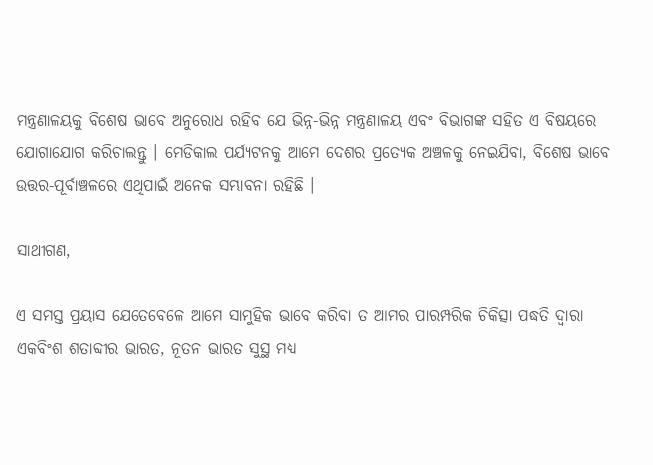ମନ୍ତ୍ରଣାଳୟକୁ ବିଶେଷ ଭାବେ ଅନୁରୋଧ ରହିବ ଯେ ଭିନ୍ନ-ଭିନ୍ନ ମନ୍ତ୍ରଣାଳୟ ଏବଂ ବିଭାଗଙ୍କ ସହିତ ଏ ବିଷୟରେ ଯୋଗାଯୋଗ କରିଚାଲନ୍ତୁ । ମେଡିକାଲ ପର୍ଯ୍ୟଟନକୁ ଆମେ ଦେଶର ପ୍ରତ୍ୟେକ ଅଞ୍ଚଳକୁ ନେଇଯିବା, ବିଶେଷ ଭାବେ ଉତ୍ତର-ପୂର୍ବାଞ୍ଚଳରେ ଏଥିପାଇଁ ଅନେକ ସମ୍ଭାବନା ରହିଛି ।

ସାଥୀଗଣ,

ଏ ସମସ୍ତ ପ୍ରୟାସ ଯେତେବେଳେ ଆମେ ସାମୁହିକ ଭାବେ କରିବା ତ ଆମର ପାରମ୍ପରିକ ଚିକିତ୍ସା ପଦ୍ଧତି ଦ୍ୱାରା ଏକବିଂଶ ଶତାବ୍ଦୀର ଭାରତ, ନୂତନ ଭାରତ ସୁସ୍ଥ ମଧ୍ୟ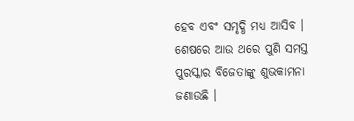ହେବ ଏବଂ ସମୃଦ୍ଧି ମଧ୍ୟ ଆସିବ । ଶେଷରେ ଆଉ ଥରେ ପୁଣି ସମସ୍ତ ପୁରସ୍କାର ବିଜେତାଙ୍କୁ ଶୁଭକାମନା ଜଣାଉଛି ।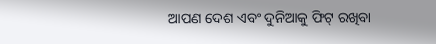ଆପଣ ଦେଶ ଏବଂ ଦୁନିଆକୁ ଫିଟ୍ ରଖିବା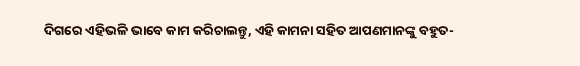ଦିଗରେ ଏହିଭଳି ଭାବେ କାମ କରିଚାଲନ୍ତୁ, ଏହି କାମନା ସହିତ ଆପଣମାନଙ୍କୁ ବହୁତ-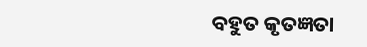ବହୁତ କୃତଜ୍ଞତା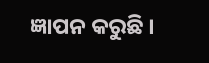ଜ୍ଞାପନ କରୁଛି ।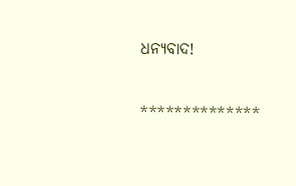ଧନ୍ୟବାଦ!

**************